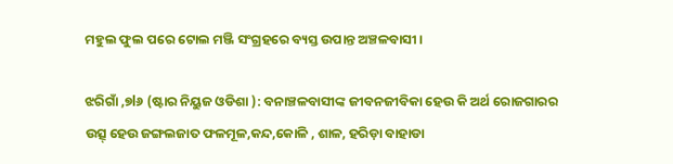ମହୁଲ ଫୁଲ ପରେ ଟୋଲ ମଞ୍ଜି ସଂଗ୍ରହରେ ବ୍ୟସ୍ତ ଉପାନ୍ତ ଅଞ୍ଚଳବାସୀ।

ଝରିଗାଁ ,୭l୬ (ଷ୍ଟାର ନିୟୁଜ ଓଡିଶା ): ବନାଞ୍ଚଳବାସୀଙ୍କ ଜୀବନଜୀବିକା ହେଉ କି ଅର୍ଥ ରୋଜଗାରର ଉତ୍ସ୍ ହେଉ ଜଙ୍ଗଲଜାତ ଫଳମୂଳ,କନ୍ଦ,କୋଳି , ଶାଳ, ହରିଡ଼ା ବାହାଡା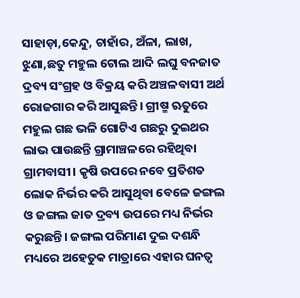ସାହାଡ଼ା,କେନ୍ଦୁ, ଚାହାଁର, ଅଁଳା, ଲାଖ, ଝୁଣା,ଛତୁ ମହୁଲ ଟୋଲ ଆଦି ଲଘୁ ବନଜାତ ଦ୍ରବ୍ୟ ସଂଗ୍ରହ ଓ ବିକ୍ରୟ କରି ଅଞ୍ଚଳବାସୀ ଅର୍ଥ ରୋଜଗାର କରି ଆସୁଛନ୍ତି। ଗ୍ରୀଷ୍ମ ଋତୁରେ ମହୁଲ ଗଛ ଭଳି ଗୋଟିଏ ଗଛରୁ ଦୁଇଥର ଲାଭ ପାଉଛନ୍ତି ଗ୍ରାମାଞ୍ଚଳରେ ରହିଥିବା ଗ୍ରାମବାସୀ। କୃଷି ଉପରେ ନବେ ପ୍ରତିଶତ ଲୋକ ନିର୍ଭର କରି ଆସୁଥିବା ବେଳେ ଜଙ୍ଗଲ ଓ ଜଙ୍ଗଲ ଜାତ ଦ୍ରବ୍ୟ ଉପରେ ମଧ୍ୟ ନିର୍ଭର କରୁଛନ୍ତି। ଜଙ୍ଗଲ ପରିମାଣ ଦୁଇ ଦଶନ୍ଧି ମଧ୍ୟରେ ଅହେତୁକ ମାତ୍ରାରେ ଏହାର ଘନତ୍ଵ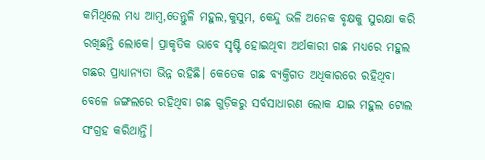କମିଥିଲେ ମଧ୍ୟ ଆମ୍ବ,ତେନ୍ତୁଳି ମହୁଲ,କୁସୁମ, କେନ୍ଦୁ ଭଳି ଅନେକ ବୃକ୍ଷକୁ ସୁରକ୍ଷା କରି ରଖିଛନ୍ତି ଲୋକେ। ପ୍ରାକୃତିକ ଭାବେ ସୃଷ୍ଟି ହୋଇଥିବା ଅର୍ଥକାରୀ ଗଛ ମଧ୍ୟରେ ମହୁଲ ଗଛର ପ୍ରାଧ୍ୟାନ୍ୟତା ଭିନ୍ନ ରହିଛି। କେତେକ ଗଛ ବ୍ୟକ୍ତିଗତ ଅଧିକାରରେ ରହିଥିବା ବେଳେ ଜଙ୍ଗଲରେ ରହିଥିବା ଗଛ ଗୁଡ଼ିକରୁ ସର୍ବସାଧାରଣ ଲୋକ ଯାଇ ମହୁଲ ଟୋଲ ସଂଗ୍ରହ କରିଥାନ୍ତି।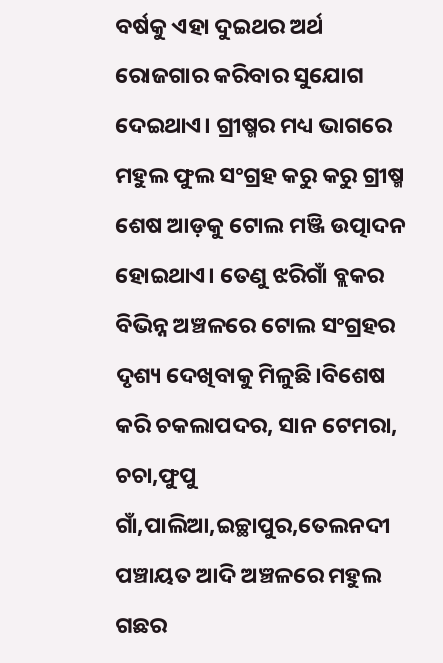ବର୍ଷକୁ ଏହା ଦୁଇଥର ଅର୍ଥ ରୋଜଗାର କରିବାର ସୁଯୋଗ ଦେଇଥାଏ। ଗ୍ରୀଷ୍ମର ମଧ୍ୟ ଭାଗରେ ମହୁଲ ଫୁଲ ସଂଗ୍ରହ କରୁ କରୁ ଗ୍ରୀଷ୍ମ ଶେଷ ଆଡ଼କୁ ଟୋଲ ମଞ୍ଜି ଉତ୍ପାଦନ ହୋଇଥାଏ। ତେଣୁ ଝରିଗାଁ ବ୍ଲକର ବିଭିନ୍ନ ଅଞ୍ଚଳରେ ଟୋଲ ସଂଗ୍ରହର ଦୃଶ୍ୟ ଦେଖିବାକୁ ମିଳୁଛି।ବିଶେଷ କରି ଚକଲାପଦର, ସାନ ଟେମରା, ଚଚା,ଫୁପୁ ଗାଁ,ପାଲିଆ,ଇଚ୍ଛାପୁର,ତେଲନଦୀ ପଞ୍ଚାୟତ ଆଦି ଅଞ୍ଚଳରେ ମହୁଲ ଗଛର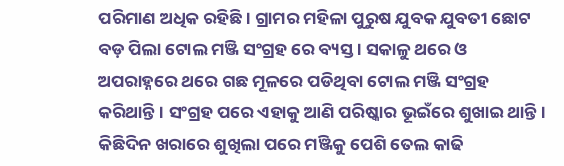ପରିମାଣ ଅଧିକ ରହିଛି। ଗ୍ରାମର ମହିଳା ପୁରୁଷ ଯୁବକ ଯୁବତୀ ଛୋଟ ବଡ଼ ପିଲା ଟୋଲ ମଞ୍ଜି ସଂଗ୍ରହ ରେ ବ୍ୟସ୍ତ । ସକାଳୁ ଥରେ ଓ ଅପରାହ୍ନରେ ଥରେ ଗଛ ମୂଳରେ ପଡିଥିବା ଟୋଲ ମଞ୍ଜି ସଂଗ୍ରହ କରିଥାନ୍ତି। ସଂଗ୍ରହ ପରେ ଏହାକୁ ଆଣି ପରିଷ୍କାର ଭୂଇଁରେ ଶୁଖାଇ ଥାନ୍ତି। କିଛିଦିନ ଖରାରେ ଶୁଖିଲା ପରେ ମଞ୍ଜିକୁ ପେଶି ତେଲ କାଢି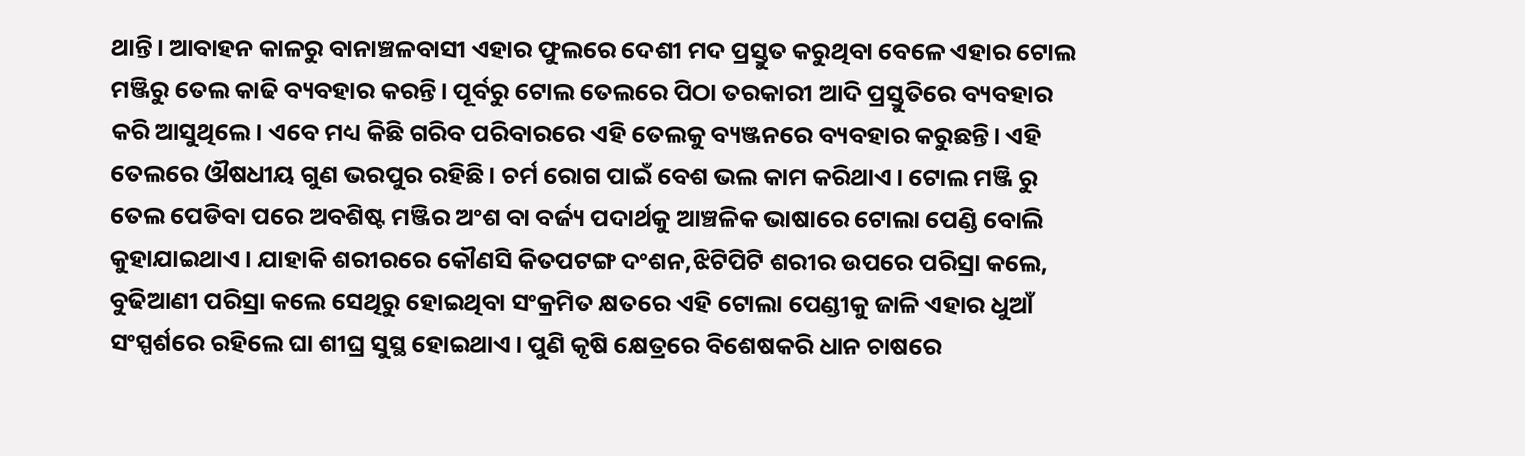ଥାନ୍ତି। ଆବାହନ କାଳରୁ ବାନାଞ୍ଚଳବାସୀ ଏହାର ଫୁଲରେ ଦେଶୀ ମଦ ପ୍ରସ୍ତୁତ କରୁଥିବା ବେଳେ ଏହାର ଟୋଲ ମଞ୍ଜିରୁ ତେଲ କାଢି ବ୍ୟବହାର କରନ୍ତି। ପୂର୍ବରୁ ଟୋଲ ତେଲରେ ପିଠା ତରକାରୀ ଆଦି ପ୍ରସ୍ତୁତିରେ ବ୍ୟବହାର କରି ଆସୁଥିଲେ। ଏବେ ମଧ୍ୟ କିଛି ଗରିବ ପରିବାରରେ ଏହି ତେଲକୁ ବ୍ୟଞ୍ଜନରେ ବ୍ୟବହାର କରୁଛନ୍ତି। ଏହି ତେଲରେ ଔଷଧୀୟ ଗୁଣ ଭରପୁର ରହିଛି। ଚର୍ମ ରୋଗ ପାଇଁ ବେଶ ଭଲ କାମ କରିଥାଏ। ଟୋଲ ମଞ୍ଜି ରୁ ତେଲ ପେଡିବା ପରେ ଅବଶିଷ୍ଟ ମଞ୍ଜିର ଅଂଶ ବା ବର୍ଜ୍ୟ ପଦାର୍ଥକୁ ଆଞ୍ଚଳିକ ଭାଷାରେ ଟୋଲା ପେଣ୍ଡି ବୋଲି କୁହାଯାଇଥାଏ। ଯାହାକି ଶରୀରରେ କୌଣସି କିତପଟଙ୍ଗ ଦଂଶନ,ଝିଟିପିଟି ଶରୀର ଉପରେ ପରିସ୍ରା କଲେ, ବୁଢିଆଣୀ ପରିସ୍ରା କଲେ ସେଥିରୁ ହୋଇଥିବା ସଂକ୍ରମିତ କ୍ଷତରେ ଏହି ଟୋଲା ପେଣ୍ଡୀକୁ ଜାଳି ଏହାର ଧୁଆଁ ସଂସ୍ପର୍ଶରେ ରହିଲେ ଘା ଶୀଘ୍ର ସୁସ୍ଥ ହୋଇଥାଏ। ପୁଣି କୃଷି କ୍ଷେତ୍ରରେ ବିଶେଷକରି ଧାନ ଚାଷରେ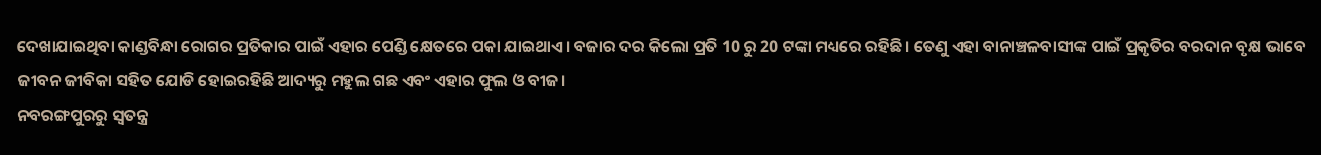ଦେଖାଯାଇଥିବା କାଣ୍ଡବିନ୍ଧା ରୋଗର ପ୍ରତିକାର ପାଇଁ ଏହାର ପେଣ୍ଡି କ୍ଷେତରେ ପକା ଯାଇଥାଏ। ବଜାର ଦର କିଲୋ ପ୍ରତି 10 ରୁ 20 ଟଙ୍କା ମଧ୍ୟରେ ରହିଛି। ତେଣୁ ଏହା ବାନାଞ୍ଚଳବାସୀଙ୍କ ପାଇଁ ପ୍ରକୃତିର ବରଦାନ ବୃକ୍ଷ ଭାବେ ଜୀବନ ଜୀବିକା ସହିତ ଯୋଡି ହୋଇରହିଛି ଆଦ୍ୟରୁ ମହୁଲ ଗଛ ଏବଂ ଏହାର ଫୁଲ ଓ ବୀଜ।
ନବରଙ୍ଗପୁରରୁ ସ୍ୱତନ୍ତ୍ର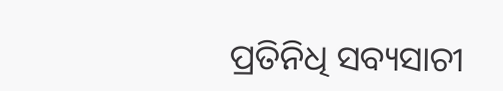ପ୍ରତିନିଧି ସବ୍ୟସାଚୀ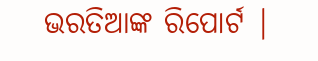ଭରତିଆଙ୍କ ରିପୋର୍ଟ |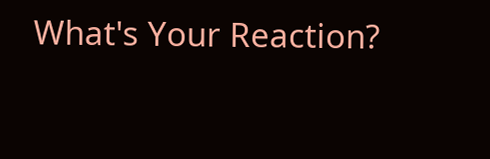What's Your Reaction?